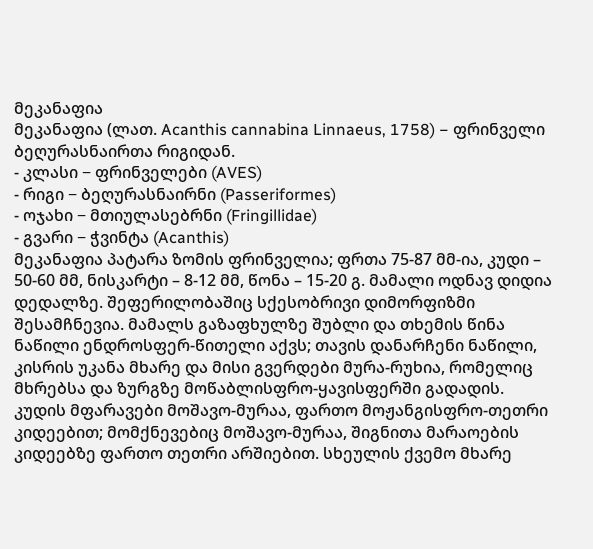მეკანაფია
მეკანაფია (ლათ. Acanthis cannabina Linnaeus, 1758) − ფრინველი ბეღურასნაირთა რიგიდან.
- კლასი − ფრინველები (AVES)
- რიგი − ბეღურასნაირნი (Passeriformes)
- ოჯახი − მთიულასებრნი (Fringillidae)
- გვარი − ჭვინტა (Acanthis)
მეკანაფია პატარა ზომის ფრინველია; ფრთა 75-87 მმ-ია, კუდი – 50-60 მმ, ნისკარტი – 8-12 მმ, წონა – 15-20 გ. მამალი ოდნავ დიდია დედალზე. შეფერილობაშიც სქესობრივი დიმორფიზმი შესამჩნევია. მამალს გაზაფხულზე შუბლი და თხემის წინა ნაწილი ენდროსფერ-წითელი აქვს; თავის დანარჩენი ნაწილი, კისრის უკანა მხარე და მისი გვერდები მურა-რუხია, რომელიც მხრებსა და ზურგზე მოწაბლისფრო-ყავისფერში გადადის. კუდის მფარავები მოშავო-მურაა, ფართო მოჟანგისფრო-თეთრი კიდეებით; მომქნევებიც მოშავო-მურაა, შიგნითა მარაოების კიდეებზე ფართო თეთრი არშიებით. სხეულის ქვემო მხარე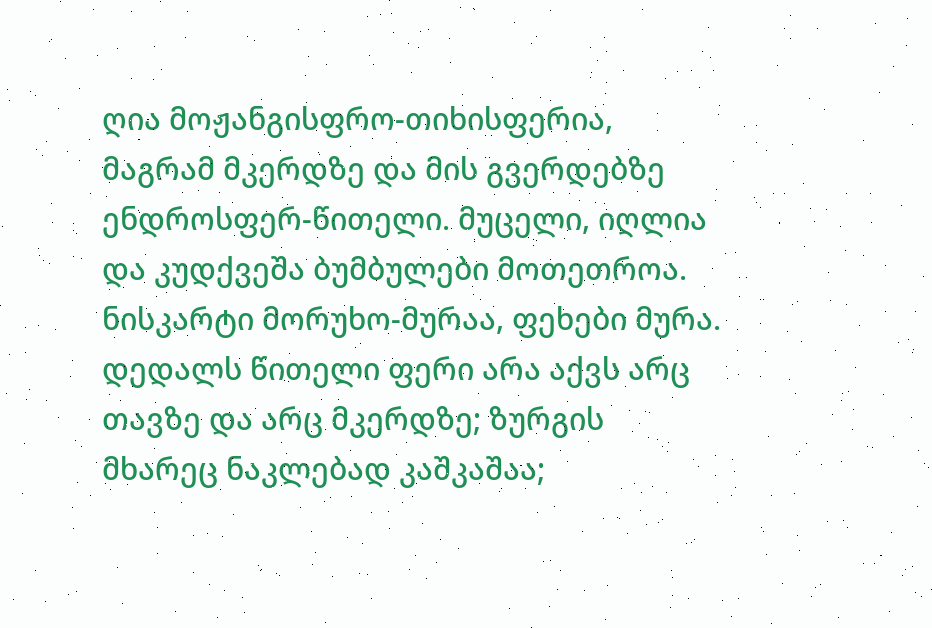ღია მოჟანგისფრო-თიხისფერია, მაგრამ მკერდზე და მის გვერდებზე ენდროსფერ-წითელი. მუცელი, იღლია და კუდქვეშა ბუმბულები მოთეთროა. ნისკარტი მორუხო-მურაა, ფეხები მურა. დედალს წითელი ფერი არა აქვს არც თავზე და არც მკერდზე; ზურგის მხარეც ნაკლებად კაშკაშაა;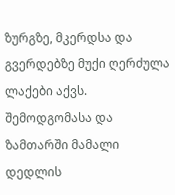ზურგზე, მკერდსა და გვერდებზე მუქი ღერძულა ლაქები აქვს. შემოდგომასა და ზამთარში მამალი დედლის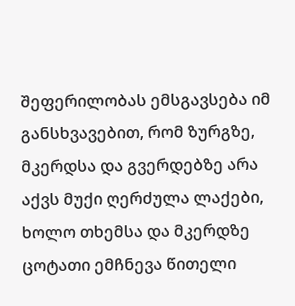შეფერილობას ემსგავსება იმ განსხვავებით, რომ ზურგზე, მკერდსა და გვერდებზე არა აქვს მუქი ღერძულა ლაქები, ხოლო თხემსა და მკერდზე ცოტათი ემჩნევა წითელი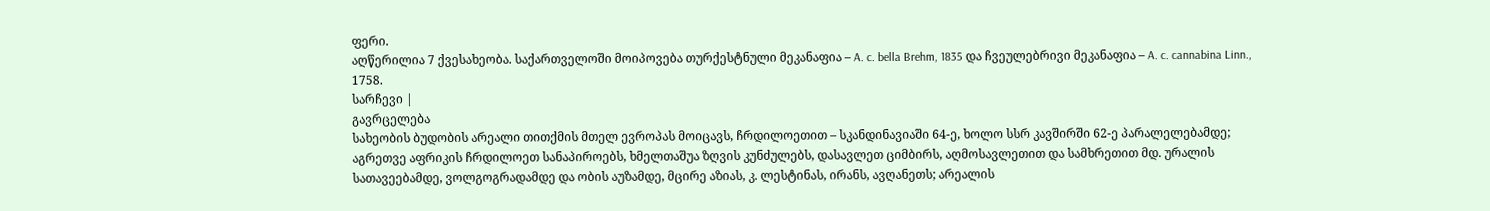ფერი.
აღწერილია 7 ქვესახეობა. საქართველოში მოიპოვება თურქესტნული მეკანაფია – A. c. bella Brehm, 1835 და ჩვეულებრივი მეკანაფია – A. c. cannabina Linn., 1758.
სარჩევი |
გავრცელება
სახეობის ბუდობის არეალი თითქმის მთელ ევროპას მოიცავს, ჩრდილოეთით – სკანდინავიაში 64-ე, ხოლო სსრ კავშირში 62-ე პარალელებამდე; აგრეთვე აფრიკის ჩრდილოეთ სანაპიროებს, ხმელთაშუა ზღვის კუნძულებს, დასავლეთ ციმბირს, აღმოსავლეთით და სამხრეთით მდ. ურალის სათავეებამდე, ვოლგოგრადამდე და ობის აუზამდე, მცირე აზიას, კ. ლესტინას, ირანს, ავღანეთს; არეალის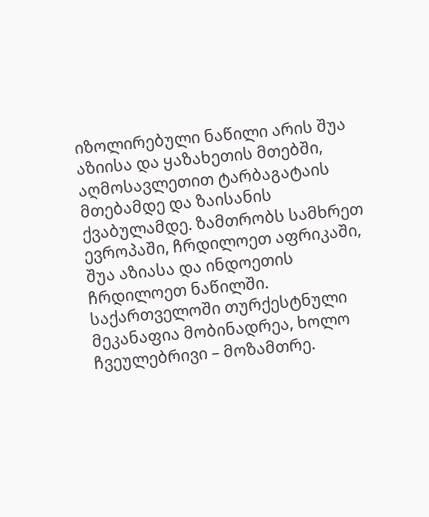იზოლირებული ნაწილი არის შუა აზიისა და ყაზახეთის მთებში, აღმოსავლეთით ტარბაგატაის მთებამდე და ზაისანის ქვაბულამდე. ზამთრობს სამხრეთ ევროპაში, ჩრდილოეთ აფრიკაში, შუა აზიასა და ინდოეთის ჩრდილოეთ ნაწილში. საქართველოში თურქესტნული მეკანაფია მობინადრეა, ხოლო ჩვეულებრივი – მოზამთრე.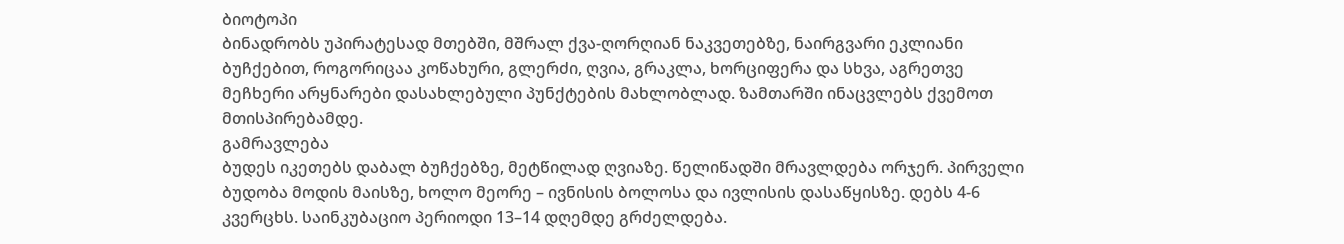ბიოტოპი
ბინადრობს უპირატესად მთებში, მშრალ ქვა-ღორღიან ნაკვეთებზე, ნაირგვარი ეკლიანი ბუჩქებით, როგორიცაა კოწახური, გლერძი, ღვია, გრაკლა, ხორციფერა და სხვა, აგრეთვე მეჩხერი არყნარები დასახლებული პუნქტების მახლობლად. ზამთარში ინაცვლებს ქვემოთ მთისპირებამდე.
გამრავლება
ბუდეს იკეთებს დაბალ ბუჩქებზე, მეტწილად ღვიაზე. წელიწადში მრავლდება ორჯერ. პირველი ბუდობა მოდის მაისზე, ხოლო მეორე – ივნისის ბოლოსა და ივლისის დასაწყისზე. დებს 4-6 კვერცხს. საინკუბაციო პერიოდი 13–14 დღემდე გრძელდება.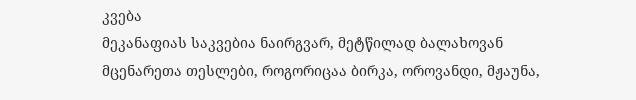კვება
მეკანაფიას საკვებია ნაირგვარ, მეტწილად ბალახოვან მცენარეთა თესლები, როგორიცაა ბირკა, ოროვანდი, მჟაუნა,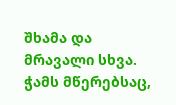შხამა და მრავალი სხვა. ჭამს მწერებსაც,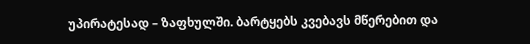უპირატესად – ზაფხულში. ბარტყებს კვებავს მწერებით და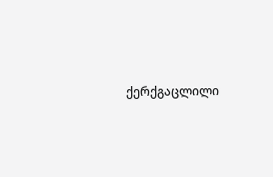ქერქგაცლილი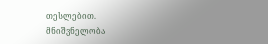თესლებით.
მნიშვნელობა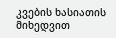კვების ხასიათის მიხედვით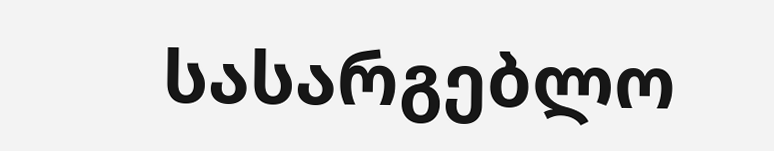სასარგებლო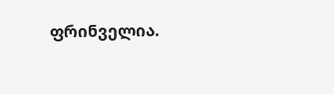ფრინველია.